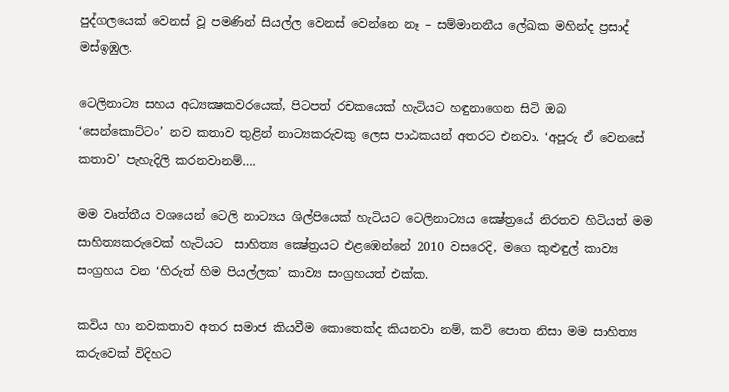පුද්ගලයෙක් වෙනස් වූ පමණින් සියල්ල වෙනස් වෙන්නෙ නෑ – සම්මානනීය ලේඛක මහින්ද ප්‍රසාද් මස්ඉඹුල.

ටෙලිනාට්‍ය සහය අධ්‍යක්‍ෂකවරයෙක්, පිටපත් රචකයෙක් හැටියට හඳුනාගෙන සිටි ඔබ ‘සෙන්කොට්ටං’ නව කතාව තුළින් නාට්‍යකරුවකු ලෙස පාඨකයන් අතරට එනවා. ‘අපූරු ඒ වෙනසේ කතාව’ පැහැදිලි කරනවානම්….

මම වෘත්තීය වශයෙන් ටෙලි නාට්‍යය ශිල්පියෙක් හැටියට ටෙලිනාට්‍යය ක්‍ෂේත්‍රයේ නිරතව හිටියත් මම සාහිත්‍යකරුවෙක් හැටියට  සාහිත්‍ය ක්‍ෂේත්‍රයට එළඹෙන්නේ 2010 වසරෙදි, මගෙ කුළුඳුල් කාව්‍ය සංග්‍රහය වන ‘හිරුත් හිම පියල්ලක’ කාව්‍ය සංග්‍රහයත් එක්ක.

කවිය හා නවකතාව අතර සමාජ කියවීම කොතෙක්ද කියනවා නම්, කවි පොත නිසා මම සාහිත්‍ය කරුවෙක් විදිහට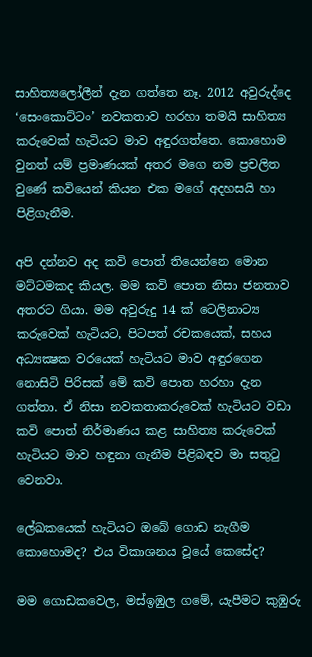සාහිත්‍යලෝලීන් දැන ගත්තෙ නෑ. 2012 අවුරුද්දෙ ‘සෙංකොට්ටං’ නවකතාව හරහා තමයි සාහිත්‍ය කරුවෙක් හැටියට මාව අඳුරගත්තෙ. කොහොම වුනත් යම් ප්‍රමාණයක් අතර මගෙ නම ප්‍රචලිත වුණේ කවියෙන් කියන එක මගේ අදහසයි හා පිළිගැනීම.

අපි දන්නව අද කවි පොත් තියෙන්නෙ මොන මට්ටමකද කියල. මම කවි පොත නිසා ජනතාව අතරට ගියා. මම අවුරුදු 14 ක් ටෙලිනාට්‍ය කරුවෙක් හැටියට, පිටපත් රචකයෙක්, සහය අධ්‍යක්‍ෂක වරයෙක් හැටියට මාව අඳුරගෙන නොසිටි පිරිසක් මේ කවි පොත හරහා දැන ගත්තා. ඒ නිසා නවකතාකරුවෙක් හැටියට වඩා කවි පොත් නිර්මාණය කළ සාහිත්‍ය කරුවෙක් හැටියට මාව හඳුනා ගැනීම පිළිබඳව මා සතුටු වෙනවා.

ලේඛකයෙක් හැටියට ඔබේ ගොඩ නැගීම කොහොමද? එය විකාශනය වූයේ කෙසේද?

මම ගොඩකවෙල, මස්ඉඹුල ගමේ, යැපීමට කුඹුරු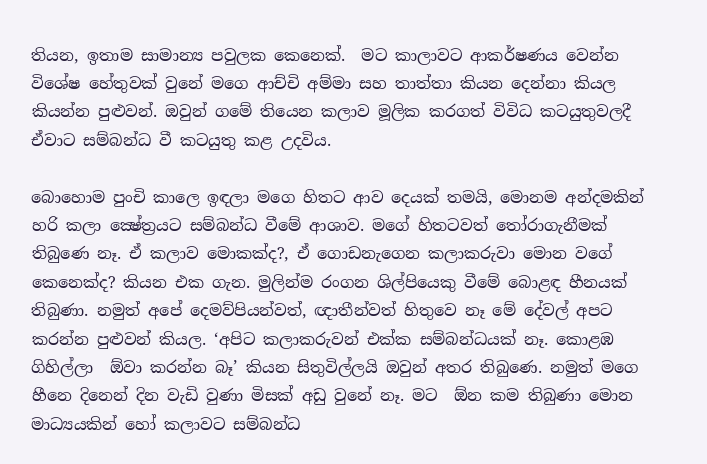තියන, ඉතාම සාමාන්‍ය පවුලක කෙනෙක්.  මට කාලාවට ආකර්ෂණය වෙන්න විශේෂ හේතුවක් වුනේ මගෙ ආච්චි අම්මා සහ තාත්තා කියන දෙන්නා කියල කියන්න පුළුවන්. ඔවුන් ගමේ තියෙන කලාව මූලික කරගත් විවිධ කටයුතුවලදී ඒවාට සම්බන්ධ වී කටයුතු කළ උදවිය.

බොහොම පුංචි කාලෙ ඉඳලා මගෙ හිතට ආව දෙයක් තමයි, මොනම අන්දමකින් හරි කලා ක්‍ෂේත්‍රයට සම්බන්ධ වීමේ ආශාව. මගේ හිතටවත් තෝරාගැනීමක් තිබුණෙ නෑ. ඒ කලාව මොකක්ද?, ඒ ගොඩනැගෙන කලාකරුවා මොන වගේ කෙනෙක්ද? කියන එක ගැන. මුලින්ම රංගන ශිල්පියෙකු වීමේ බොළඳ හීනයක් තිබුණා. නමුත් අපේ දෙමව්පියන්වත්, ඥාතීන්වත් හිතුවෙ නෑ මේ දේවල් අපට කරන්න පුළුවන් කියල. ‘අපිට කලාකරුවන් එක්ක සම්බන්ධයක් නෑ. කොළඹ ගිහිල්ලා  ඕවා කරන්න බෑ’ කියන සිතුවිල්ලයි ඔවුන් අතර තිබුණෙ. නමුත් මගෙ හීනෙ දිනෙන් දින වැඩි වුණා මිසක් අඩු වුනේ නෑ. මට  ඕන කම තිබුණා මොන මාධ්‍යයකින් හෝ කලාවට සම්බන්ධ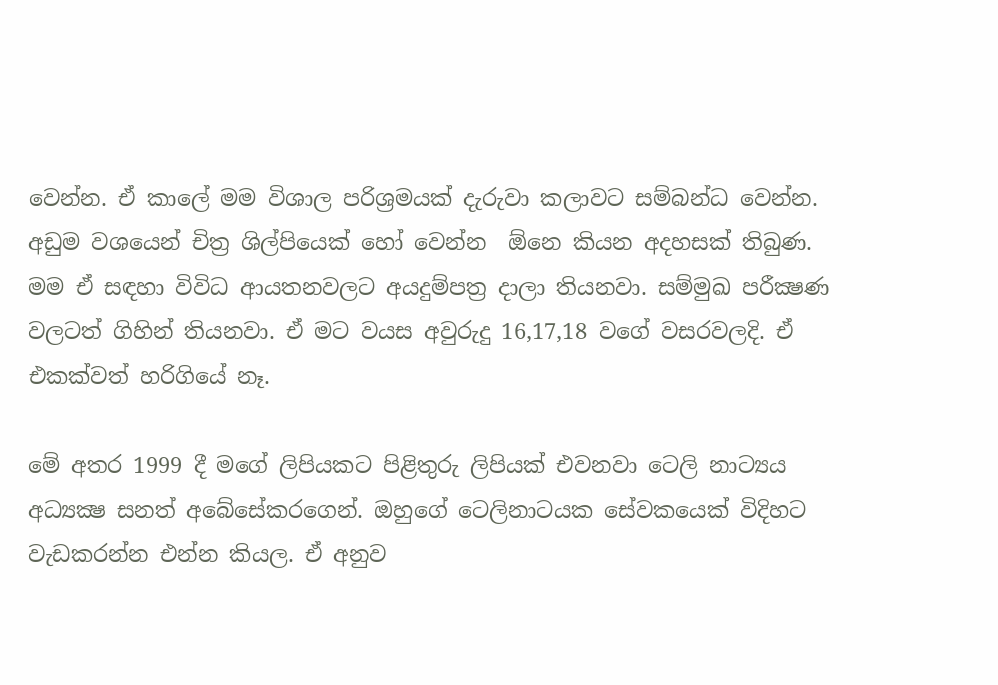වෙන්න. ඒ කාලේ මම විශාල පරිශ්‍රමයක් දැරුවා කලාවට සම්බන්ධ වෙන්න. අඩුම වශයෙන් චිත්‍ර ශිල්පියෙක් හෝ වෙන්න  ඕනෙ කියන අදහසක් තිබුණ. මම ඒ සඳහා විවිධ ආයතනවලට අයදුම්පත්‍ර දාලා තියනවා. සම්මුඛ පරීක්‍ෂණ වලටත් ගිහින් තියනවා. ඒ මට වයස අවුරුදු 16,17,18 වගේ වසරවලදි. ඒ එකක්වත් හරිගියේ නෑ.

මේ අතර 1999 දී මගේ ලිපියකට පිළිතුරු ලිපියක් එවනවා ටෙලි නාට්‍යය අධ්‍යක්‍ෂ සනත් අබේසේකරගෙන්. ඔහුගේ ටෙලිනාටයක සේවකයෙක් විදිහට වැඩකරන්න එන්න කියල. ඒ අනුව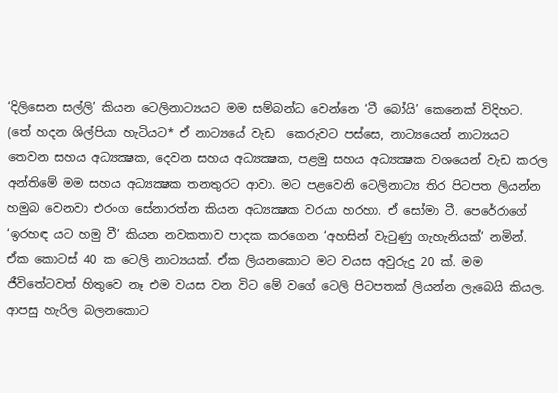‘දිලිසෙන සල්ලි’ කියන ටෙලිනාට්‍යයට මම සම්බන්ධ වෙන්නෙ ‘ටී බෝයි’ කෙනෙක් විදිහට. (තේ හදන ශිල්පියා හැටියට* ඒ නාට්‍යයේ වැඩ  කෙරුවට පස්සෙ, නාට්‍යයෙන් නාට්‍යයට තෙවන සහය අධ්‍යක්‍ෂක, දෙවන සහය අධ්‍යක්‍ෂක, පළමු සහය අධ්‍යක්‍ෂක වශයෙන් වැඩ කරල අන්තිමේ මම සහය අධ්‍යක්‍ෂක තනතුරට ආවා. මට පළවෙනි ටෙලිනාට්‍ය තිර පිටපත ලියන්න හමුබ වෙනවා එරංග සේනාරත්න කියන අධ්‍යක්‍ෂක වරයා හරහා. ඒ සෝමා ටී. පෙරේරාගේ ‘ඉරහඳ යට හමු වී’ කියන නවකතාව පාදක කරගෙන ‘අහසින් වැටුණු ගැහැනියක්’ නමින්. ඒක කොටස් 40 ක ටෙලි නාට්‍යයක්. ඒක ලියනකොට මට වයස අවුරුදු 20 ක්. මම ජීවිතේටවත් හිතුවෙ නෑ එම වයස වන විට මේ වගේ ටෙලි පිටපතක් ලියන්න ලැබෙයි කියල.  ආපසු හැරිල බලනකොට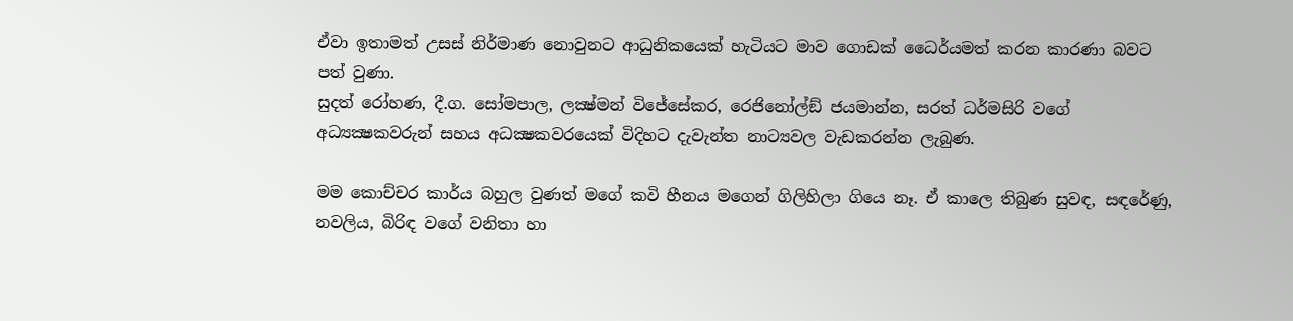ඒවා ඉතාමත් උසස් නිර්මාණ නොවුනට ආධුනිකයෙක් හැටියට මාව ගොඩක් ධෛර්යමත් කරන කාරණා බවට පත් වුණා.
සුදත් රෝහණ, දී.ග. සෝමපාල, ලක්‍ෂ්මන් විජේසේකර, රෙජිනෝල්ඞ් ජයමාන්න, සරත් ධර්මසිරි වගේ අධ්‍යක්‍ෂකවරුන් සහය අධක්‍ෂකවරයෙක් විදිහට දැවැන්ත නාට්‍යවල වැඩකරන්න ලැබුණ.

මම කොච්චර කාර්ය බහුල වුණත් මගේ කවි හීනය මගෙන් ගිලිහිලා ගියෙ නෑ. ඒ කාලෙ තිබුණ සුවඳ, සඳරේණු, නවලිය, බිරිඳ වගේ වනිතා හා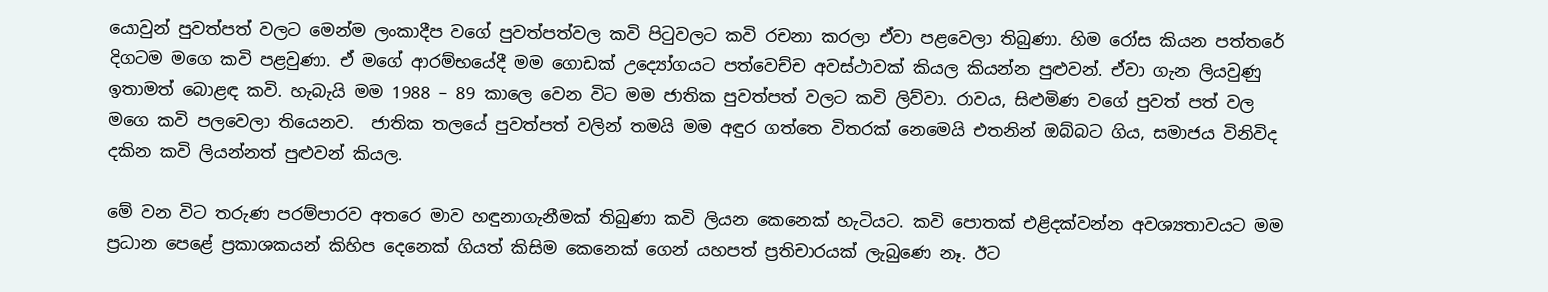යොවුන් පුවත්පත් වලට මෙන්ම ලංකාදීප වගේ පුවත්පත්වල කවි පිටුවලට කවි රචනා කරලා ඒවා පළවෙලා තිබුණා. හිම රෝස කියන පත්තරේ දිගටම මගෙ කවි පළවුණා. ඒ මගේ ආරම්භයේදී මම ගොඩක් උද්‍යෝගයට පත්වෙච්ච අවස්ථාවක් කියල කියන්න පුළුවන්. ඒවා ගැන ලියවුණු ඉතාමත් බොළඳ කවි. හැබැයි මම 1988 – 89 කාලෙ වෙන විට මම ජාතික පුවත්පත් වලට කවි ලිව්වා. රාවය, සිළුමිණ වගේ පුවත් පත් වල මගෙ කවි පලවෙලා තියෙනව.  ජාතික තලයේ පුවත්පත් වලින් තමයි මම අඳුර ගත්තෙ විතරක් නෙමෙයි එතනින් ඔබ්බට ගිය, සමාජය විනිවිද දකින කවි ලියන්නත් පුළුවන් කියල.

මේ වන විට තරුණ පරම්පාරව අතරෙ මාව හඳුනාගැනීමක් තිබුණා කවි ලියන කෙනෙක් හැටියට. කවි පොතක් එළිදක්වන්න අවශ්‍යතාවයට මම ප්‍රධාන පෙළේ ප්‍රකාශකයන් කිහිප දෙනෙක් ගියත් කිසිම කෙනෙක් ගෙන් යහපත් ප්‍රතිචාරයක් ලැබුණෙ නෑ. ඊට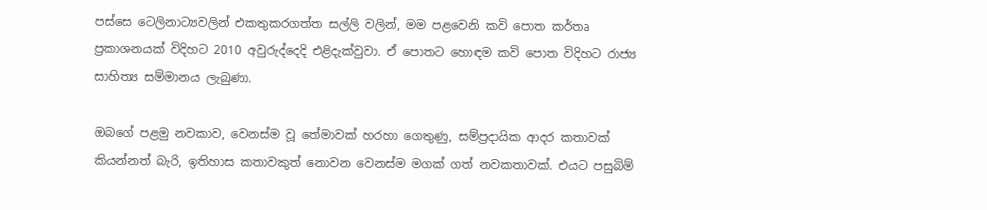පස්සෙ ටෙලිනාට්‍යවලින් එකතුකරගත්ත සල්ලි වලින්, මම පළවෙනි කවි පොත කර්තෘ ප්‍රකාශනයක් විදිහට 2010 අවුරුද්දෙදි එළිදැක්වුවා. ඒ පොතට හොඳම කවි පොත විදිහට රාජ්‍ය සාහිත්‍ය සම්මානය ලැබුණා.

ඔබගේ පළමු නවකාව, වෙනස්ම වූ තේමාවක් හරහා ගෙතුණු, සම්ප්‍රදායික ආදර කතාවක් කියන්නත් බැරි, ඉතිහාස කතාවකුත් නොවන වෙනස්ම මගක් ගත් නවකතාවක්. එයට පසුබිම්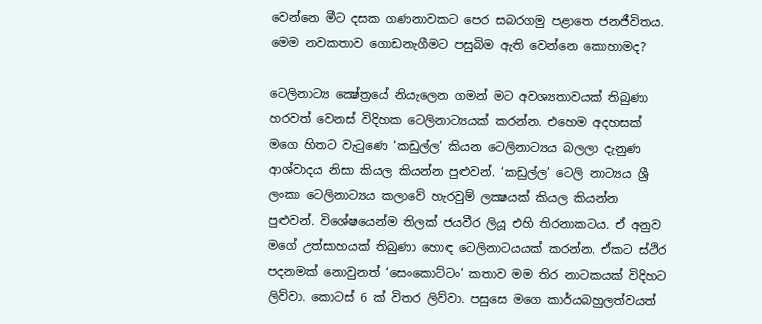වෙන්නෙ මීට දසක ගණනාවකට පෙර සබරගමු පළාතෙ ජනජීවිතය. මෙම නවකතාව ගොඩනැගීමට පසුබිම ඇති වෙන්නෙ කොහාමද?

ටෙලිනාට්‍ය ක්‍ෂේත්‍රයේ නියැලෙන ගමන් මට අවශ්‍යතාවයක් තිබුණා හරවත් වෙනස් විදිහක ටෙලිනාට්‍යයක් කරන්න. එහෙම අදහසක් මගෙ හිතට වැටුණෙ ‘කඩුල්ල’ කියන ටෙලිනාට්‍යය බලලා දැනුණ ආශ්වාදය නිසා කියල කියන්න පුළුවන්. ‘කඩුල්ල’ ටෙලි නාට්‍යය ශ්‍රී ලංකා ටෙලිනාට්‍යය කලාවේ හැරවුම් ලක්‍ෂයක් කියල කියන්න පුළුවන්. විශේෂයෙන්ම තිලක් ජයවීර ලියූ එහි තිරනාකටය. ඒ අනුව මගේ උත්සාහයක් තිබුණා හොඳ ටෙලිනාටයයක් කරන්න. ඒකට ස්ථිර පදනමක් නොවුනත් ‘සෙංකොට්ටං’ කතාව මම තිර නාටකයක් විදිහට ලිව්වා. කොටස් 6 ක් විතර ලිව්වා. පසුසෙ මගෙ කාර්යබහුලත්වයත්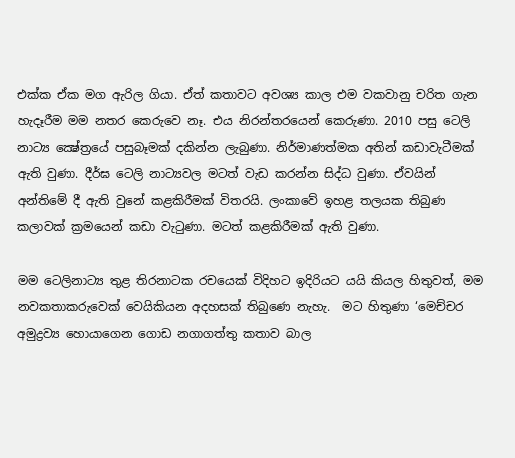එක්ක ඒක මග ඇරිල ගියා. ඒත් කතාවට අවශ්‍ය කාල එම වකවානු චරිත ගැන හැදෑරීම මම නතර කෙරුවෙ නෑ. එය නිරන්තරයෙන් කෙරුණා. 2010 පසු ටෙලි නාට්‍ය ක්‍ෂේත්‍රයේ පසුබෑමක් දකින්න ලැබුණා. නිර්මාණත්මක අතින් කඩාවැටීමක් ඇති වුණා. දීර්ඝ ටෙලි නාට්‍යවල මටත් වැඩ කරන්න සිද්ධ වුණා. ඒවයින් අන්තිමේ දී ඇති වුනේ කළකිරීමක් විතරයි. ලංකාවේ ඉහළ තලයක තිබුණ කලාවක් ක්‍රමයෙන් කඩා වැටුණා. මටත් කළකිරීමක් ඇති වුණා.

මම ටෙලිනාට්‍ය තුළ තිරනාටක රචයෙක් විදිහට ඉදිරියට යයි කියල හිතුවත්, මම නවකතාකරුවෙක් වෙයිකියන අදහසක් තිබුණෙ නැහැ.  මට හිතුණා ‘මෙච්චර අමුද්‍රව්‍ය හොයාගෙන ගොඩ නගාගත්තු කතාව බාල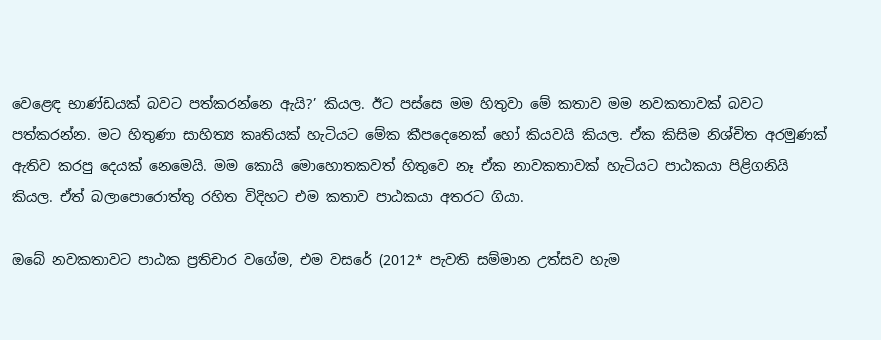වෙළෙඳ භාණ්ඩයක් බවට පත්කරන්නෙ ඇයි?’ කියල. ඊට පස්සෙ මම හිතුවා මේ කතාව මම නවකතාවක් බවට පත්කරන්න. මට හිතුණා සාහිත්‍ය කෘතියක් හැටියට මේක කීපදෙනෙක් හෝ කියවයි කියල. ඒක කිසිම නිශ්චිත අරමුණක් ඇතිව කරපු දෙයක් නෙමෙයි. මම කොයි මොහොතකවත් හිතුවෙ නෑ ඒක නාවකතාවක් හැටියට පාඨකයා පිළිගනියි කියල. ඒත් බලාපොරොත්තු රහිත විදිහට එම කතාව පාඨකයා අතරට ගියා.

ඔබේ නවකතාවට පාඨක ප්‍රතිචාර වගේම, එම වසරේ (2012* පැවති සම්මාන උත්සව හැම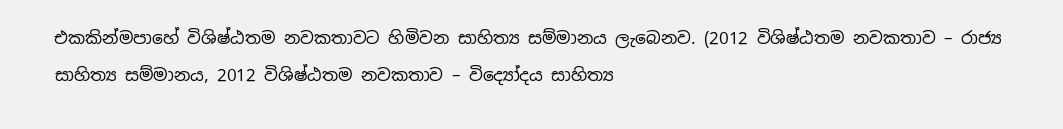එකකින්මපාහේ විශිෂ්ඨතම නවකතාවට හිමිවන සාහිත්‍ය සම්මානය ලැබෙනව. (2012 විශිෂ්ඨතම නවකතාව – රාජ්‍ය සාහිත්‍ය සම්මානය, 2012 විශිෂ්ඨතම නවකතාව – විද්‍යෝදය සාහිත්‍ය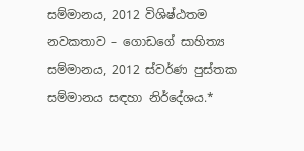සම්මානය, 2012 විශිෂ්ඨතම නවකතාව – ගොඩගේ සාහිත්‍ය සම්මානය, 2012 ස්වර්ණ පුස්තක සම්මානය සඳහා නිර්දේශය.*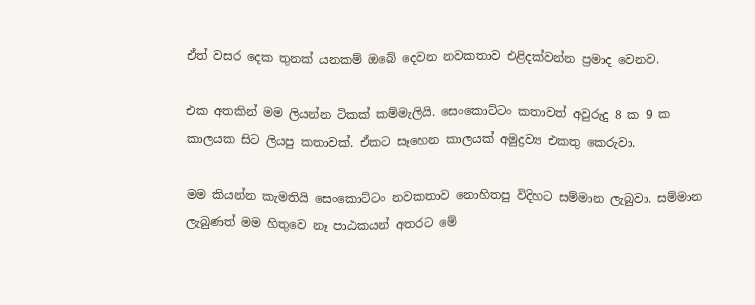ඒත් වසර දෙක තුනක් යනකම් ඔබේ දෙවන නවකතාව එළිදක්වන්න ප්‍රමාද වෙනව.

එක අතකින් මම ලියන්න ටිකක් කම්මැලියි. සෙංකොට්ටං කතාවත් අවුරුදු 8 ක 9 ක කාලයක සිට ලියපු කතාවක්. ඒකට සෑහෙන කාලයක් අමුද්‍රව්‍ය එකතු කෙරුවා.

මම කියන්න කැමතියි සෙංකොට්ටං නවකතාව නොහිතපු විදිහට සම්මාන ලැබුවා. සම්මාන ලැබුණත් මම හිතුවෙ නෑ පාඨකයන් අතරට මේ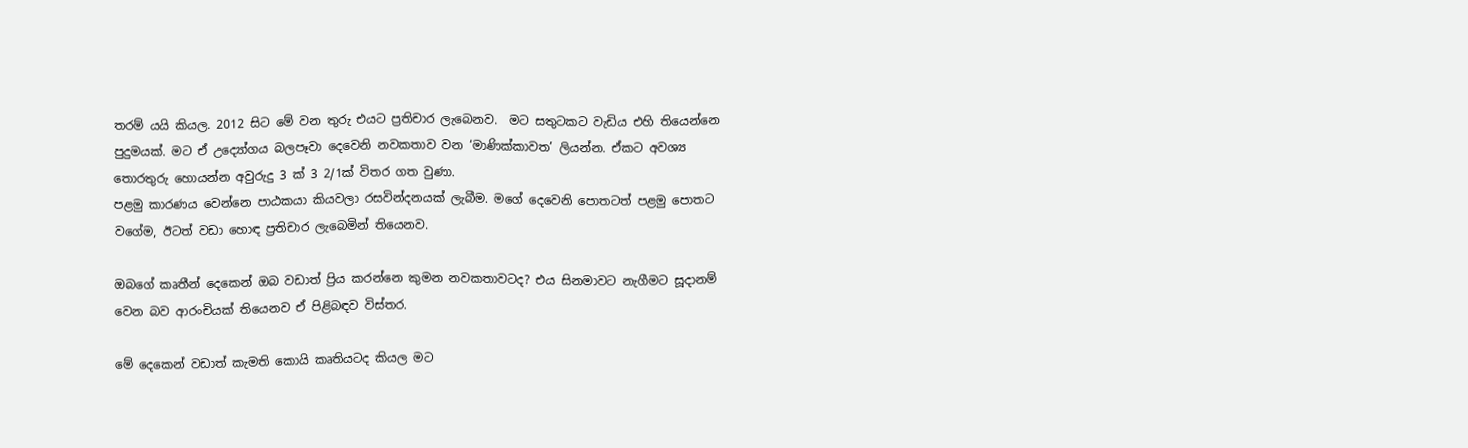තරම් යයි කියල. 2012 සිට මේ වන තුරු එයට ප්‍රතිචාර ලැබෙනව.  මට සතුටකට වැඩිය එහි තියෙන්නෙ පුදුමයක්. මට ඒ උද්‍යෝගය බලපෑවා දෙවෙනි නවකතාව වන ‘මාණික්කාවත’ ලියන්න. ඒකට අවශ්‍ය තොරතුරු හොයන්න අවුරුදු 3 ක් 3 2/1ක් විතර ගත වුණා.
පළමු කාරණය වෙන්නෙ පාඨකයා කියවලා රසවින්දනයක් ලැබීම. මගේ දෙවෙනි පොතටත් පළමු පොතට වගේම, ඊටත් වඩා හොඳ ප්‍රතිචාර ලැබෙමින් තියෙනව.

ඔබගේ කෘතීන් දෙකෙන් ඔබ වඩාත් ප්‍රිය කරන්නෙ කුමන නවකතාවටද? එය සිනමාවට නැගීමට සූදානම් වෙන බව ආරංචියක් තියෙනව ඒ පිළිබඳව විස්තර.

මේ දෙකෙන් වඩාත් කැමති කොයි කෘතියටද කියල මට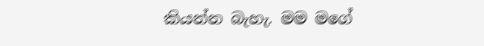කියන්න බැහැ. මම මගේ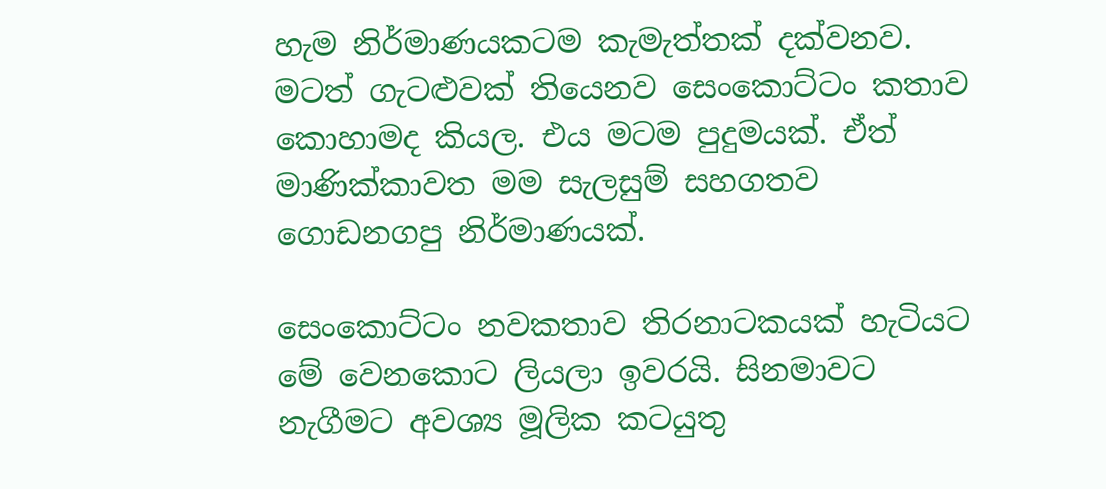හැම නිර්මාණයකටම කැමැත්තක් දක්වනව. මටත් ගැටළුවක් තියෙනව සෙංකොට්ටං කතාව කොහාමද කියල. එය මටම පුදුමයක්. ඒත් මාණික්කාවත මම සැලසුම් සහගතව ගොඩනගපු නිර්මාණයක්.

සෙංකොට්ටං නවකතාව තිරනාටකයක් හැටියට මේ වෙනකොට ලියලා ඉවරයි. සිනමාවට නැගීමට අවශ්‍ය මූලික කටයුතු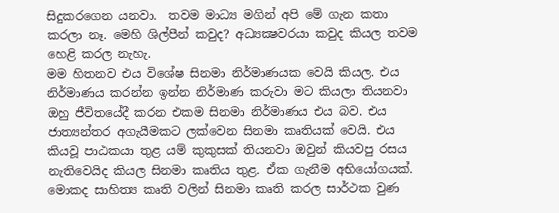සිදුකරගෙන යනවා.  තවම මාධ්‍ය මගින් අපි මේ ගැන කතා කරලා නෑ. මෙහි ශිල්පීන් කවුද? අධ්‍යක්‍ෂවරයා කවුද කියල තවම හෙළි කරල නැහැ.
මම හිතනව එය විශේෂ සිනමා නිර්මාණයක වෙයි කියල. එය නිර්මාණය කරන්න ඉන්න නිර්මාණ කරුවා මට කියලා තියනවා ඔහු ජීවිතයේදී කරන එකම සිනමා නිර්මාණය එය බව. එය ජාත්‍යන්තර අගැයීමකට ලක්වෙන සිනමා කෘතියක් වෙයි. එය කියවූ පාඨකයා තුළ යම් කුකුසක් තියනවා ඔවුන් කියවපු රසය නැතිවෙයිද කියල සිනමා කෘතිය තුළ. ඒක ගැනීම අභියෝගයක්. මොකද සාහිත්‍ය කෘති වලින් සිනමා කෘති කරල සාර්ථක වුණ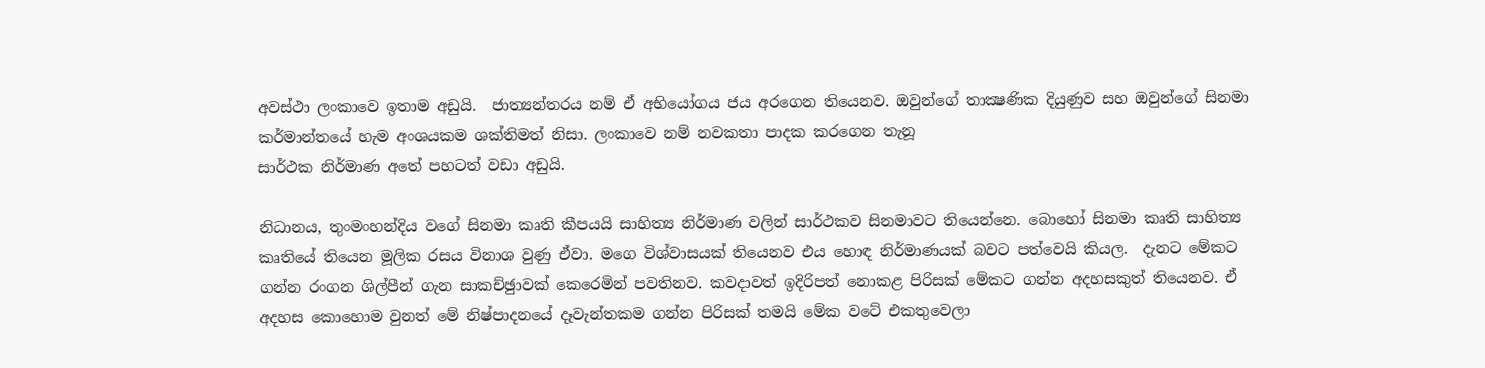අවස්ථා ලංකාවෙ ඉතාම අඩුයි.  ජාත්‍යන්තරය නම් ඒ අභියෝගය ජය අරගෙන තියෙනව. ඔවුන්ගේ තාක්‍ෂණික දියුණුව සහ ඔවුන්ගේ සිනමා කර්මාන්තයේ හැම අංශයකම ශක්තිමත් නිසා. ලංකාවෙ නම් නවකතා පාදක කරගෙන තැනූ
සාර්ථක නිර්මාණ අතේ පහටත් වඩා අඩුයි.

නිධානය, තුංමංහන්දිය වගේ සිනමා කෘති කීපයයි සාහිත්‍ය නිර්මාණ වලින් සාර්ථකව සිනමාවට තියෙන්නෙ. බොහෝ සිනමා කෘති සාහිත්‍ය කෘතියේ තියෙන මූලික රසය විනාශ වුණු ඒවා. මගෙ විශ්වාසයක් තියෙනව එය හොඳ නිර්මාණයක් බවට පත්වෙයි කියල.  දැනට මේකට ගන්න රංගන ශිල්පීන් ගැන සාකච්ඡුාවක් කෙරෙමින් පවතිනව. කවදාවත් ඉදිරිපත් නොකළ පිරිසක් මේකට ගන්න අදහසකුත් තියෙනව. ඒ අදහස කොහොම වුනත් මේ නිෂ්පාදනයේ දෑවැන්තකම ගන්න පිරිසක් තමයි මේක වටේ එකතුවෙලා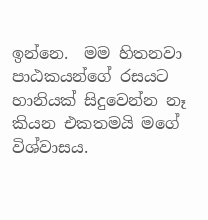ඉන්නෙ.  මම හිතනවා පාඨකයන්ගේ රසයට හානියක් සිදුවෙන්න නෑ කියන එකතමයි මගේ විශ්වාසය.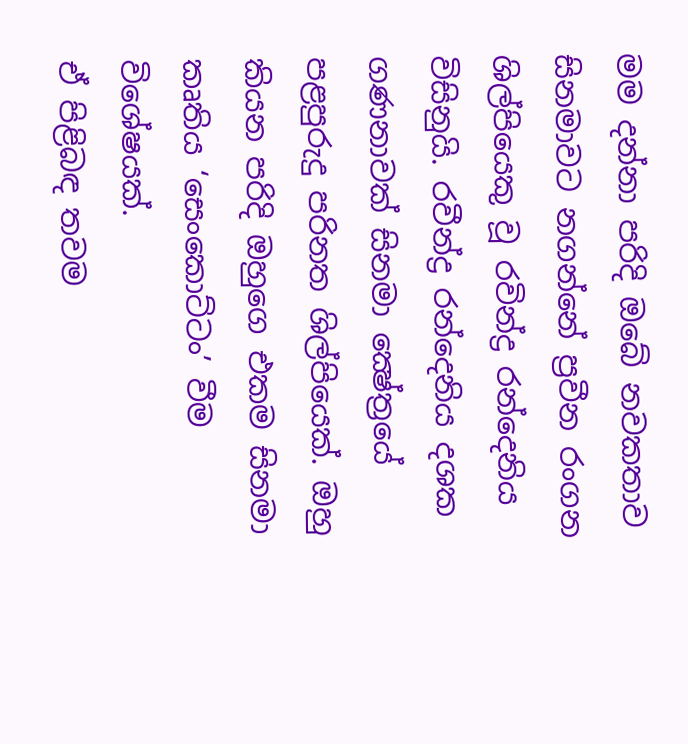මම දන්නා පරිදි ඔබේ නවකතාව සිනමාවට නගන්නේ ප්‍රවීන රංගන ශිල්පියෙකු වූ රවින්ද්‍ර රන්දෙනිය විසිනුයි. රවීන්ද්‍ර රන්දෙනිය දශක ගණනාවක් සිනමා ක්‍ෂේත්‍රයේ පළපුරුදු පරිනත ශිල්පියෙක්. ඔහු කියන පරිදි ඔහුගෙ එකම සිනමා කෘතිය ‘සෙංකොට්ටං’ වීම විශේෂයක්.
ඒ පිළිබඳ තවම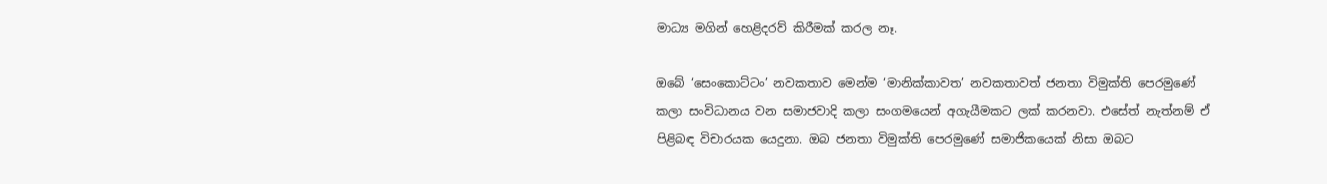මාධ්‍ය මගින් හෙළිදරව් කිරීමක් කරල නෑ.

ඔබේ ‘සෙංකොට්ටං’ නවකතාව මෙන්ම ‘මානික්කාවත’ නවකතාවත් ජනතා විමුක්ති පෙරමුණේ කලා සංවිධානය වන සමාජවාදි කලා සංගමයෙන් අගැයීමකට ලක් කරනවා. එසේත් නැත්නම් ඒ පිළිබඳ විචාරයක යෙදුනා. ඔබ ජනතා විමුක්ති පෙරමුණේ සමාජිකයෙක් නිසා ඔබට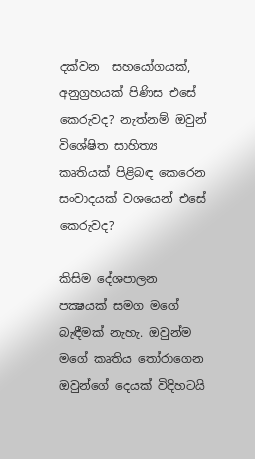දක්වන  සහයෝගයක්, අනුග්‍රහයක් පිණිස එසේ කෙරුවද? නැත්නම් ඔවුන් විශේෂිත සාහිත්‍ය කෘතියක් පිළිබඳ කෙරෙන සංවාදයක් වශයෙන් එසේ කෙරුවද?

කිසිම දේශපාලන පක්‍ෂයක් සමග මගේ බැඳීමක් නැහැ. ඔවුන්ම මගේ කෘතිය තෝරාගෙන ඔවුන්ගේ දෙයක් විදිහටයි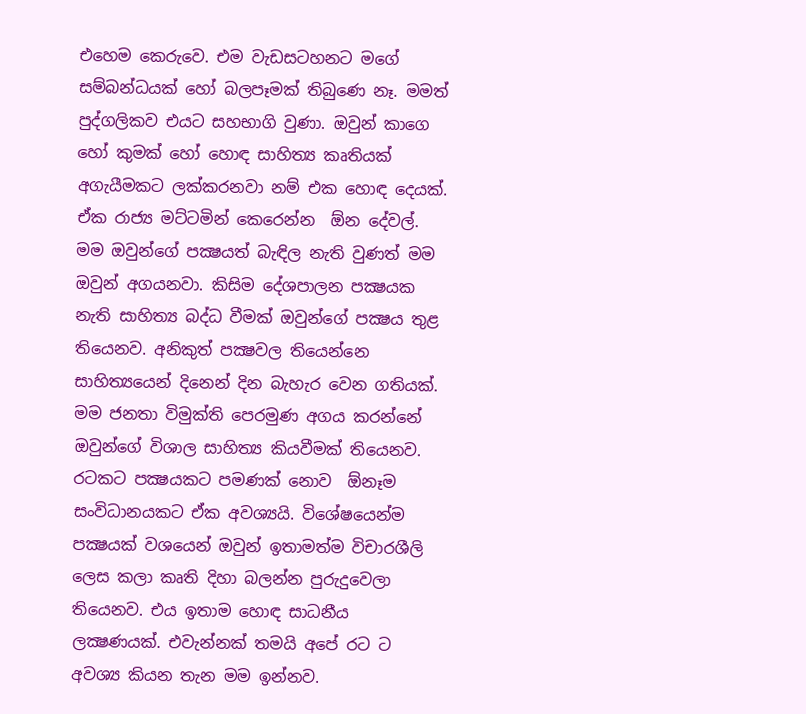එහෙම කෙරුවෙ. එම වැඩසටහනට මගේ සම්බන්ධයක් හෝ බලපෑමක් තිබුණෙ නෑ. මමත් පුද්ගලිකව එයට සහභාගි වුණා. ඔවුන් කාගෙ හෝ කුමක් හෝ හොඳ සාහිත්‍ය කෘතියක් අගැයීමකට ලක්කරනවා නම් එක හොඳ දෙයක්. ඒක රාජ්‍ය මට්ටමින් කෙරෙන්න  ඕන දේවල්. මම ඔවුන්ගේ පක්‍ෂයත් බැඳිල නැති වුණත් මම ඔවුන් අගයනවා. කිසිම දේශපාලන පක්‍ෂයක නැති සාහිත්‍ය බද්ධ වීමක් ඔවුන්ගේ පක්‍ෂය තුළ තියෙනව. අනිකුත් පක්‍ෂවල තියෙන්නෙ සාහිත්‍යයෙන් දිනෙන් දින බැහැර වෙන ගතියක්. මම ජනතා විමුක්ති පෙරමුණ අගය කරන්නේ ඔවුන්ගේ විශාල සාහිත්‍ය කියවීමක් තියෙනව. රටකට පක්‍ෂයකට පමණක් නොව  ඕනෑම සංවිධානයකට ඒක අවශ්‍යයි. විශේෂයෙන්ම පක්‍ෂයක් වශයෙන් ඔවුන් ඉතාමත්ම විචාරශීලි ලෙස කලා කෘති දිහා බලන්න පුරුදුවෙලා තියෙනව. එය ඉතාම හොඳ සාධනීය ලක්‍ෂණයක්. එවැන්නක් තමයි අපේ රට ට අවශ්‍ය කියන තැන මම ඉන්නව.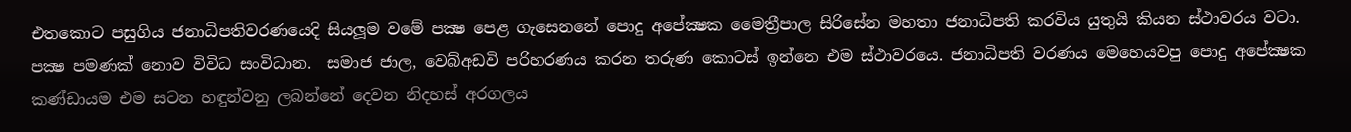එතකොට පසුගිය ජනාධිපතිවරණයෙදි සියලූම වමේ පක්‍ෂ පෙළ ගැසෙනනේ පොදු අපේක්‍ෂක මෛත්‍රීපාල සිරිසේන මහතා ජනාධිපති කරවිය යුතුයි කියන ස්ථාවරය වටා. පක්‍ෂ පමණක් නොව විවිධ සංවිධාන.  සමාජ ජාල, වෙබ්අඩවි පරිහරණය කරන තරුණ කොටස් ඉන්නෙ එම ස්ථාවරයෙ. ජනාධිපති වරණය මෙහෙයවපු පොදු අපේක්‍ෂක කණ්ඩායම එම සටන හඳුන්වනු ලබන්නේ දෙවන නිදහස් අරගලය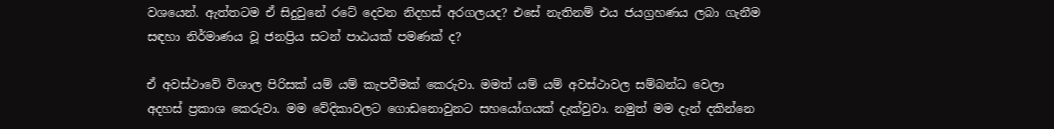වශයෙන්. ඇත්තටම ඒ සිදුවුනේ රටේ දෙවන නිදහස් අරගලයද? එසේ නැතිනම් එය ජයග්‍රහණය ලබා ගැනීම සඳහා නිර්මාණය වූ ජනප්‍රිය සටන් පාඨයක් පමණක් ද?

ඒ අවස්ථාවේ විශාල පිරිසක් යම් යම් කැපවීමක් කෙරුවා. මමත් යම් යම් අවස්ථාවල සම්බන්ධ වෙලා අදහස් ප්‍රකාශ කෙරුවා. මම වේදිකාවලට ගොඩනොවුනට සහයෝගයක් දැක්වුවා. නමුත් මම දැන් දකින්නෙ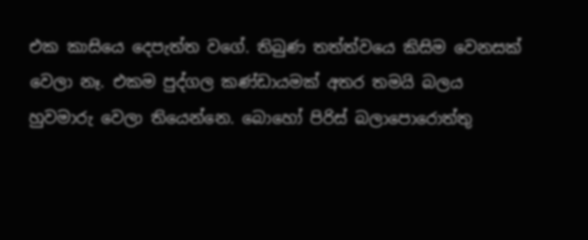එක කාසියෙ දෙපැත්ත වගේ. තිබුණ තත්ත්වයෙ කිසිම වෙනසක් වෙලා නෑ. එකම පුද්ගල කණ්ඩායමක් අතර තමයි බලය හුවමාරු වෙලා තියෙන්නෙ. බොහෝ පිරිස් බලාපොරොත්තු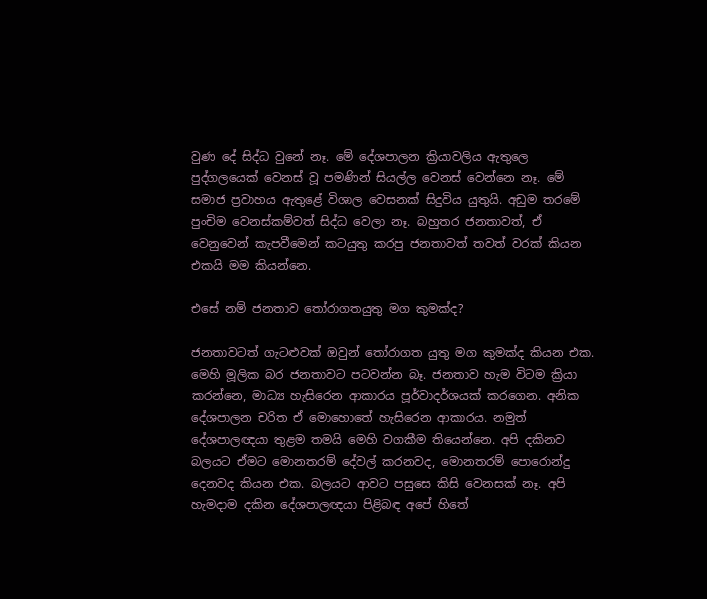වුණ දේ සිද්ධ වුනේ නෑ. මේ දේශපාලන ක්‍රියාවලිය ඇතුලෙ පුද්ගලයෙක් වෙනස් වූ පමණින් සියල්ල වෙනස් වෙන්නෙ නෑ. මේ සමාජ ප්‍රවාහය ඇතුළේ විශාල වෙසනක් සිදුවිය යුතුයි. අඩුම තරමේ පුංචිම වෙනස්කම්වත් සිද්ධ වෙලා නෑ. බහුතර ජනතාවත්, ඒ වෙනුවෙන් කැපවීමෙන් කටයුතු කරපු ජනතාවත් තවත් වරක් කියන එකයි මම කියන්නෙ.

එසේ නම් ජනතාව තෝරාගතයුතු මග කුමක්ද?

ජනතාවටත් ගැටළුවක් ඔවුන් තෝරාගත යුතු මග කුමක්ද කියන එක. මෙහි මූලික බර ජනතාවට පටවන්න බෑ. ජනතාව හැම විටම ක්‍රියා කරන්නෙ, මාධ්‍ය හැසිරෙන ආකාරය පූර්වාදර්ශයක් කරගෙන. අනික දේශපාලන චරිත ඒ මොහොතේ හැසිරෙන ආකාරය. නමුත් දේශපාලඥයා තුළම තමයි මෙහි වගකීම තියෙන්නෙ. අපි දකිනව බලයට ඒමට මොනතරම් දේවල් කරනවද, මොනතරම් පොරොන්දු දෙනවද කියන එක. බලයට ආවට පසුසෙ කිසි වෙනසක් නෑ. අපි හැමදාම දකින දේශපාලඥයා පිළිබඳ අපේ හිතේ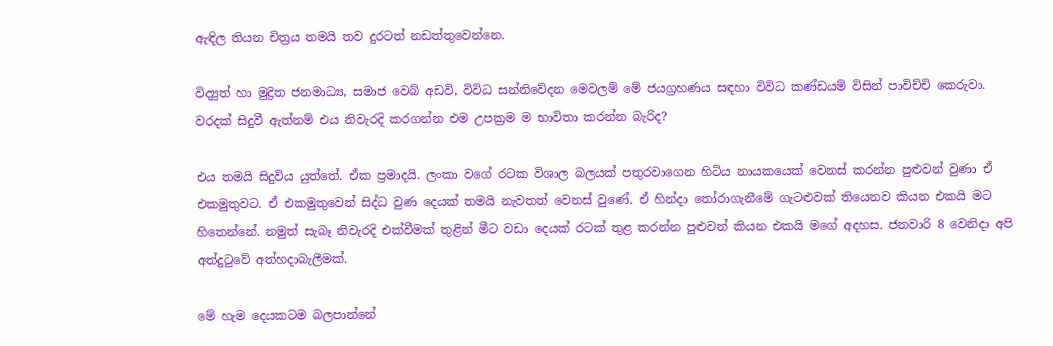ඇඳිල තියන චිත්‍රය තමයි තව දුරටත් නඩත්තුවෙන්නෙ.

විද්‍යුත් හා මුද්‍රිත ජනමාධ්‍ය, සමාජ වෙබ් අඩවි, විවිධ සන්නිවේදන මෙවලම් මේ ජයග්‍රහණය සඳහා විවිධ කණ්ඩයම් විසින් පාවිච්චි කෙරුවා.  වරදක් සිදුවී ඇත්නම් එය නිවැරදි කරගන්න එම උපක්‍රම ම භාවිතා කරන්න බැරිද?

එය තමයි සිදුවිය යුත්තේ. ඒක ප්‍රමාදයි. ලංකා වගේ රටක විශාල බලයක් පතුරවාගෙන හිටිය නායකයෙක් වෙනස් කරන්න පුළුවන් වුණා ඒ එකමුතුවට. ඒ එකමුතුවෙන් සිද්ධ වුණ දෙයක් තමයි නැවතත් වෙනස් වුණේ. ඒ හින්දා තෝරාගැනීමේ ගැටළුවක් තියෙනව කියන එකයි මට හිතෙන්නේ. නමුත් සැබෑ නිවැරදි එක්වීමක් තුළින් මීට වඩා දෙයක් රටක් තුළ කරන්න පුළුවන් කියන එකයි මගේ අදහස. ජනවාරි 8 වෙනිදා අපි අත්දුටුවේ අත්හදාබැලීමක්.

මේ හැම දෙයකටම බලපාන්නේ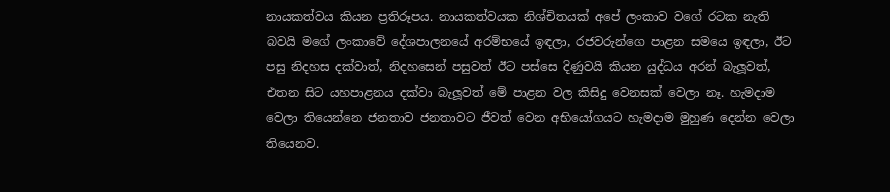නායකත්වය කියන ප්‍රතිරූපය. නායකත්වයක නිශ්චිතයක් අපේ ලංකාව වගේ රටක නැති බවයි මගේ ලංකාවේ දේශපාලනයේ අරම්භයේ ඉඳලා, රජවරුන්ගෙ පාළන සමයෙ ඉඳලා, ඊට පසු නිදහස දක්වාත්, නිදහසෙන් පසුවත් ඊට පස්සෙ දිණුවයි කියන යුද්ධය අරන් බැලූවත්, එතන සිට යහපාළනය දක්වා බැලූවත් මේ පාළන වල කිසිදු වෙනසක් වෙලා නෑ. හැමදාම වෙලා තියෙන්නෙ ජනතාව ජනතාවට ජීවත් වෙන අභියෝගයට හැමදාම මුහුණ දෙන්න වෙලා තියෙනව.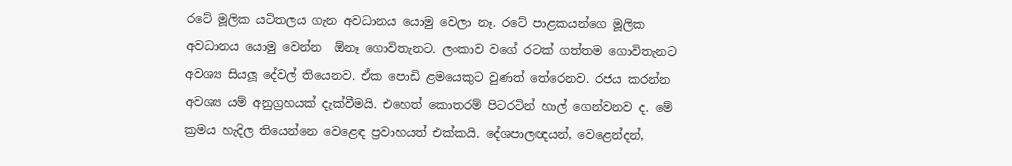රටේ මූලික යටිතලය ගැන අවධානය යොමු වෙලා නෑ. රටේ පාළකයන්ගෙ මූලික අවධානය යොමු වෙන්න  ඕනෑ ගොවිතැනට. ලංකාව වගේ රටක් ගත්තම ගොවිතැනට අවශ්‍ය සියලූ දේවල් තියෙනව. ඒක පොඩි ළමයෙකුට වුණත් තේරෙනව. රජය කරන්න අවශ්‍ය යම් අනුග්‍රහයක් දැක්වීමයි. එහෙත් කොතරම් පිටරටින් හාල් ගෙන්වනව ද. මේ ක්‍රමය හැදිල තියෙන්නෙ වෙළෙඳ ප්‍රවාහයත් එක්කයි. දේශපාලඥයන්, වෙළෙන්දන්,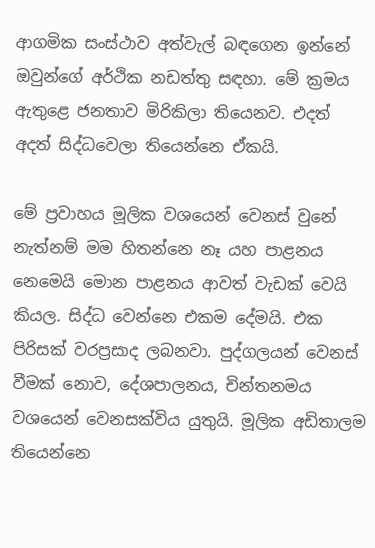ආගමික සංස්ථාව අත්වැල් බඳගෙන ඉන්නේ ඔවුන්ගේ අර්ථික නඩත්තු සඳහා. මේ ක්‍රමය ඇතුළෙ ජනතාව මිරිකිලා තියෙනව. එදත් අදත් සිද්ධවෙලා තියෙන්නෙ ඒකයි.

මේ ප්‍රවාහය මූලික වශයෙන් වෙනස් වුනේ නැත්නම් මම හිතන්නෙ නෑ යහ පාළනය නෙමෙයි මොන පාළනය ආවත් වැඩක් වෙයි කියල. සිද්ධ වෙන්නෙ එකම දේමයි. එක පිරිසක් වරප්‍රසාද ලබනවා. පුද්ගලයන් වෙනස් වීමක් නොව, දේශපාලනය, චින්තනමය වශයෙන් වෙනසක්විය යුතුයි. මූලික අඩිතාලම තියෙන්නෙ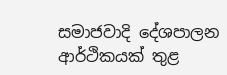සමාජවාදි දේශපාලන ආර්ථිකයක් තුළ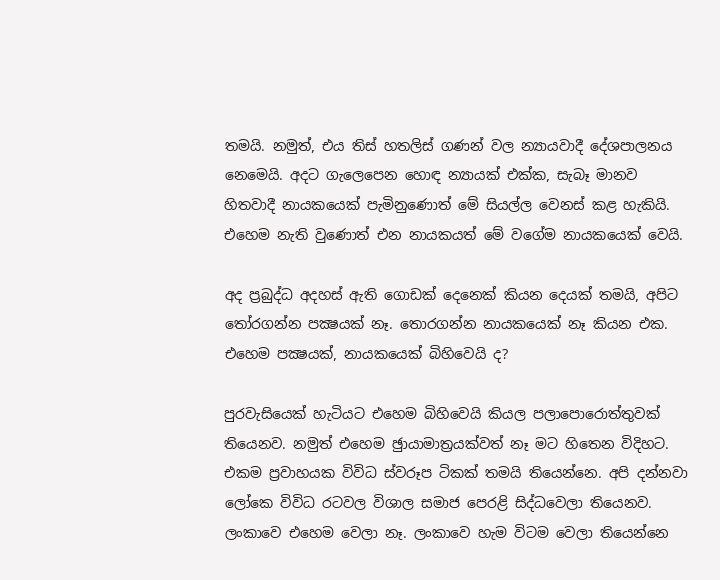තමයි. නමුත්, එය තිස් හතලිස් ගණන් වල න්‍යායවාදී දේශපාලනය නෙමෙයි. අදට ගැලෙපෙන හොඳ න්‍යායක් එක්ක, සැබෑ මානව හිතවාදී නායකයෙක් පැමිනුණොත් මේ සියල්ල වෙනස් කළ හැකියි. එහෙම නැති වුණොත් එන නායකයත් මේ වගේම නායකයෙක් වෙයි.

අද ප්‍රබුද්ධ අදහස් ඇති ගොඩක් දෙනෙක් කියන දෙයක් තමයි, අපිට තෝරගන්න පක්‍ෂයක් නෑ. තොරගන්න නායකයෙක් නෑ කියන එක. එහෙම පක්‍ෂයක්, නායකයෙක් බිහිවෙයි ද?

පුරවැසියෙක් හැටියට එහෙම බිහිවෙයි කියල පලාපොරොත්තුවක් තියෙනව. නමුත් එහෙම ඡුායාමාත්‍රයක්වත් නෑ මට හිතෙන විදිහට. එකම ප්‍රවාහයක විවිධ ස්වරූප ටිකක් තමයි තියෙන්නෙ. අපි දන්නවා ලෝකෙ විවිධ රටවල විශාල සමාජ පෙරළි සිද්ධවෙලා තියෙනව. ලංකාවෙ එහෙම වෙලා නෑ. ලංකාවෙ හැම විටම වෙලා තියෙන්නෙ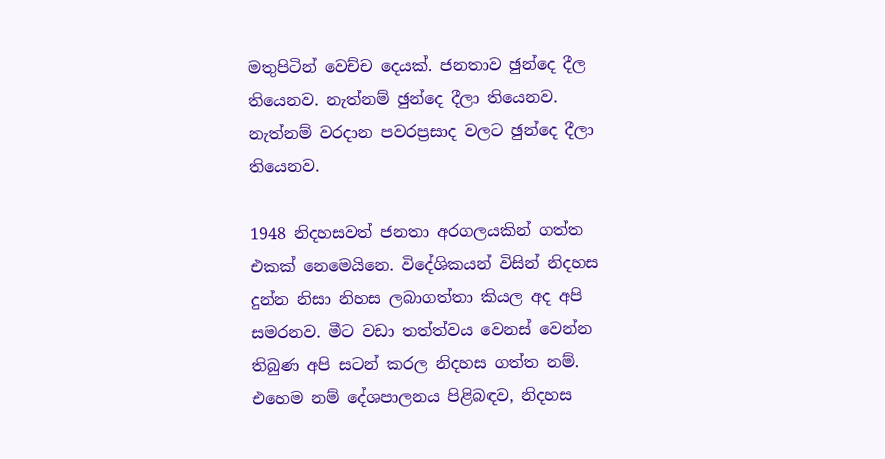මතුපිටින් වෙච්ච දෙයක්. ජනතාව ඡුන්දෙ දීල තියෙනව. නැත්නම් ඡුන්දෙ දීලා තියෙනව. නැත්නම් වරදාන පවරප්‍රසාද වලට ඡුන්දෙ දීලා තියෙනව.

1948 නිදහසවත් ජනතා අරගලයකින් ගත්ත එකක් නෙමෙයිනෙ. විදේශිකයන් විසින් නිදහස දුන්න නිසා නිහස ලබාගත්තා කියල අද අපි සමරනව. මීට වඩා තත්ත්වය වෙනස් වෙන්න තිබුණ අපි සටන් කරල නිදහස ගත්ත නම්. එහෙම නම් දේශපාලනය පිළිබඳව, නිදහස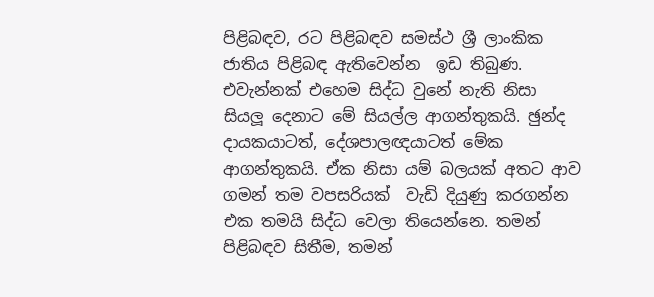පිළිබඳව, රට පිළිබඳව සමස්ථ ශ්‍රී ලාංකික ජාතිය පිළිබඳ ඇතිවෙන්න  ඉඩ තිබුණ. එවැන්නක් එහෙම සිද්ධ වුනේ නැති නිසා සියලූ දෙනාට මේ සියල්ල ආගන්තුකයි. ඡුන්ද දායකයාටත්, දේශපාලඥයාටත් මේක ආගන්තුකයි. ඒක නිසා යම් බලයක් අතට ආව ගමන් තම වපසරියක්  වැඩි දියුණු කරගන්න එක තමයි සිද්ධ වෙලා තියෙන්නෙ. තමන් පිළිබඳව සිතීම, තමන්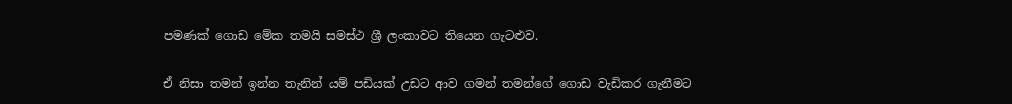පමණක් ගොඩ මේක තමයි සමස්ථ ශ්‍රී ලංකාවට තියෙන ගැටළුව.

ඒ නිසා තමන් ඉන්න තැනින් යම් පඩියක් උඩට ආව ගමන් තමන්ගේ ගොඩ වැඩිකර ගැනීමට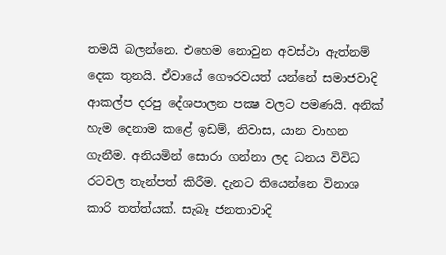තමයි බලන්නෙ. එහෙම නොවුන අවස්ථා ඇත්නම් දෙක තුනයි. ඒවායේ ගෞරවයත් යන්නේ සමාජවාදි ආකල්ප දරපු දේශපාලන පක්‍ෂ වලට පමණයි. අනික් හැම දෙනාම කළේ ඉඩම්, නිවාස, යාන වාහන ගැනීම. අනියමින් සොරා ගන්නා ලද ධනය විවිධ රටවල තැන්පත් කිරීම. දැනට තියෙන්නෙ විනාශ කාරි තත්ත්යක්. සැබෑ ජනතාවාදි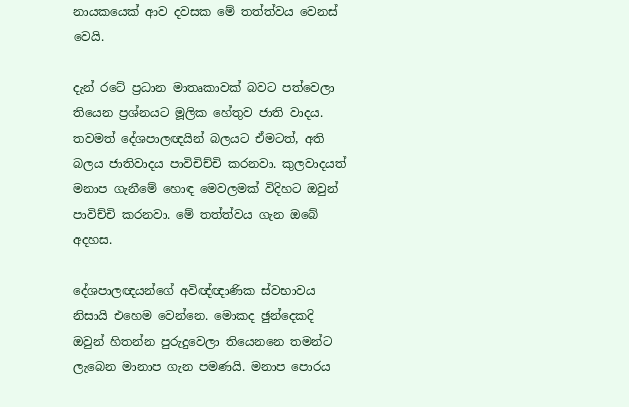නායකයෙක් ආව දවසක මේ තත්ත්වය වෙනස් වෙයි.

දැන් රටේ ප්‍රධාන මාතෘකාවක් බවට පත්වෙලා තියෙන ප්‍රශ්නයට මූලික හේතුව ජාති වාදය. තවමත් දේශපාලඥයින් බලයට ඒමටත්, අති බලය ජාතිවාදය පාවිචිච්චි කරනවා. කුලවාදයත් මනාප ගැනීමේ හොඳ මෙවලමක් විදිහට ඔවුන් පාවිච්චි කරනවා. මේ තත්ත්වය ගැන ඔබේ අදහස.

දේශපාලඥයන්ගේ අවිඥ්ඥාණික ස්වභාවය නිසායි එහෙම වෙන්නෙ. මොකද ඡුන්දෙකදි ඔවුන් හිතන්න පුරුදුවෙලා තියෙනනෙ තමන්ට ලැබෙන මානාප ගැන පමණයි. මනාප පොරය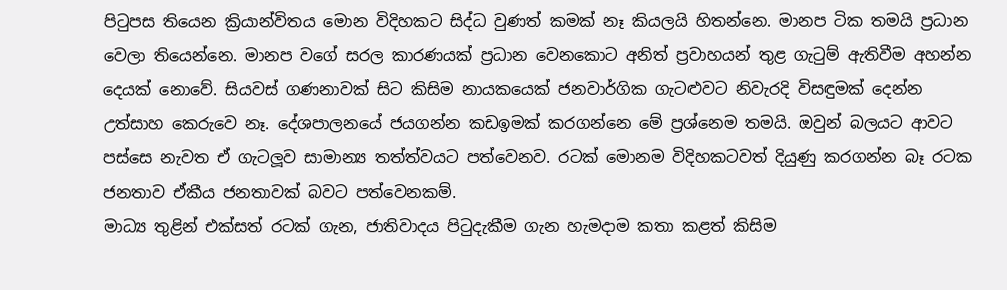පිටුපස තියෙන ක්‍රියාන්විතය මොන විදිහකට සිද්ධ වුණත් කමක් නෑ කියලයි හිතන්නෙ. මානප ටික තමයි ප්‍රධාන වෙලා තියෙන්නෙ. මානප වගේ සරල කාරණයක් ප්‍රධාන වෙනකොට අනිත් ප්‍රවාහයන් තුළ ගැටුම් ඇතිවීම අහන්න දෙයක් නොවේ. සියවස් ගණනාවක් සිට කිසිම නායකයෙක් ජනවාර්ගික ගැටළුවට නිවැරදි විසඳුමක් දෙන්න උත්සාහ කෙරුවෙ නෑ. දේශපාලනයේ ජයගන්න කඩඉමක් කරගන්නෙ මේ ප්‍රශ්නෙම තමයි. ඔවුන් බලයට ආවට පස්සෙ නැවත ඒ ගැටලූව සාමාන්‍ය තත්ත්වයට පත්වෙනව. රටක් මොනම විදිහකටවත් දියුණු කරගන්න බෑ රටක ජනතාව ඒකීය ජනතාවක් බවට පත්වෙනකම්.
මාධ්‍ය තුළින් එක්සත් රටක් ගැන, ජාතිවාදය පිටුදැකීම ගැන හැමදාම කතා කළත් කිසිම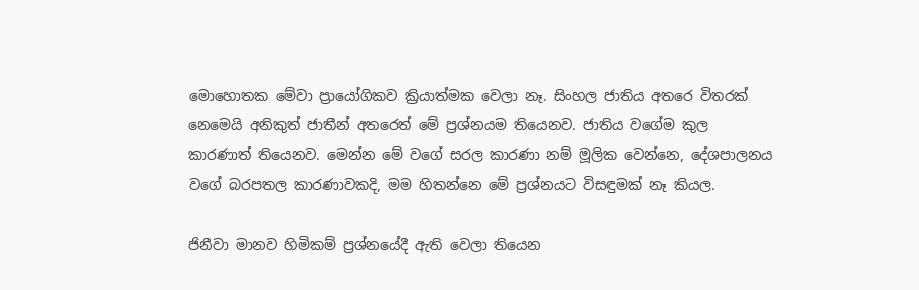මොහොතක මේවා ප්‍රායෝගිකව ක්‍රියාත්මක වෙලා නෑ. සිංහල ජාතිය අතරෙ විතරක් නෙමෙයි අනිකුත් ජාතීන් අතරෙත් මේ ප්‍රශ්නයම තියෙනව. ජාතිය වගේම කුල කාරණාත් තියෙනව. මෙන්න මේ වගේ සරල කාරණා නම් මූලික වෙන්නෙ, දේශපාලනය වගේ බරපතල කාරණාවකදි, මම හිතන්නෙ මේ ප්‍රශ්නයට විසඳුමක් නෑ කියල.

ජිනීවා මානව හිමිකම් ප්‍රශ්නයේදී ඇති වෙලා තියෙන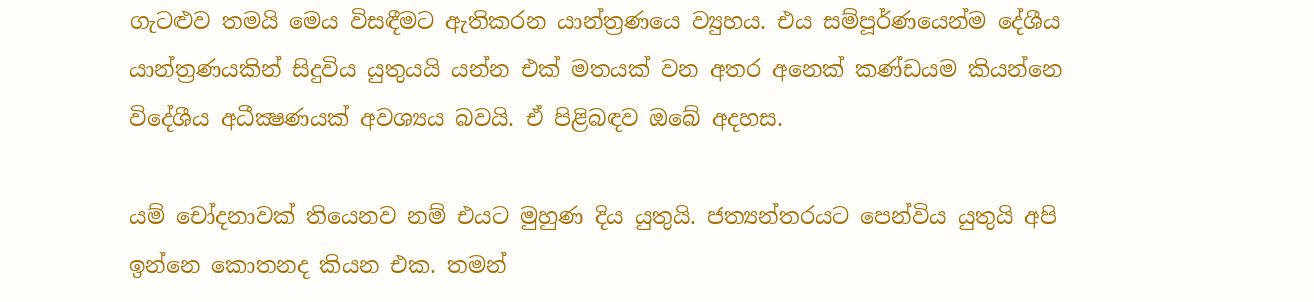ගැටළුව තමයි මෙය විසඳීමට ඇතිකරන යාන්ත්‍රණයෙ ව්‍යුහය. එය සම්පූර්ණයෙන්ම දේශීය යාන්ත්‍රණයකින් සිදුවිය යුතුයයි යන්න එක් මතයක් වන අතර අනෙක් කණ්ඩයම කියන්නෙ විදේශීය අධීක්‍ෂණයක් අවශ්‍යය බවයි. ඒ පිළිබඳව ඔබේ අදහස.

යම් චෝදනාවක් තියෙනව නම් එයට මුහුණ දිය යුතුයි. ජත්‍යන්තරයට පෙන්විය යුතුයි අපි ඉන්නෙ කොතනද කියන එක. තමන්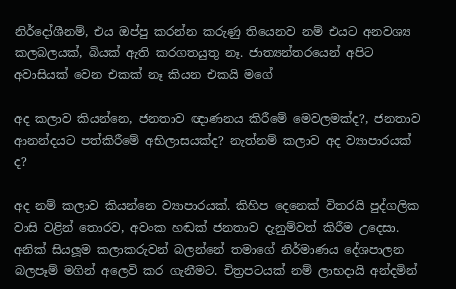නිර්දෝශීනම්, එය ඔප්පු කරන්න කරුණු තියෙනව නම් එයට අනවශ්‍ය කලබලයක්, බියක් ඇති කරගතයුතු නෑ. ජාත්‍යන්තරයෙන් අපිට අවාසියක් වෙන එකක් නෑ කියන එකයි මගේ

අද කලාව කියන්නෙ, ජනතාව ඥාණනය කිරීමේ මෙවලමක්ද?, ජනතාව ආනන්දයට පත්කිරීමේ අභිලාසයක්ද? නැත්නම් කලාව අද ව්‍යාපාරයක් ද?

අද නම් කලාව කියන්නෙ ව්‍යාපාරයක්. කිහිප දෙනෙක් විතරයි පුද්ගලික වාසි වළින් තොරව, අවංක හඬක් ජනතාව දැනුම්වත් කිරීම උදෙසා. අනික් සියලූම කලාකරුවන් බලන්නේ තමාගේ නිර්මාණය දේශපාලන බලපෑම් මගින් අලෙවි කර ගැනීමට. චිත්‍රපටයක් නම් ලාභදායි අන්දමින්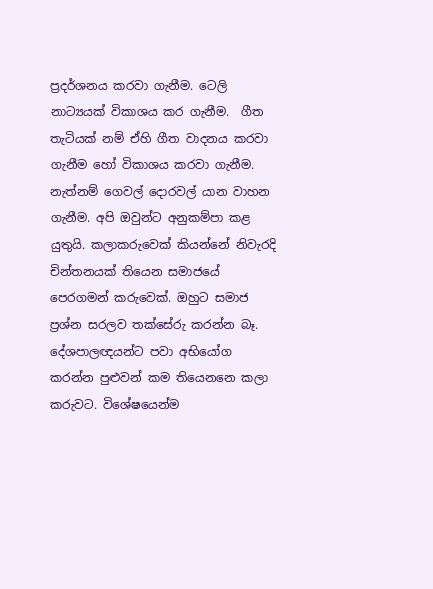ප්‍රදර්ශනය කරවා ගැනීම. ටෙලි නාට්‍යයක් විකාශය කර ගැනීම.  ගීත තැටියක් නම් ඒහි ගීත වාදනය කරවා ගැනීම හෝ විකාශය කරවා ගැනීම. නැත්නම් ගෙවල් දොරවල් යාන වාහන ගැනීම. අපි ඔවුන්ට අනුකම්පා කළ යුතුයි. කලාකරුවෙක් කියන්නේ නිවැරදි චින්තනයක් තියෙන සමාජයේ පෙරගමන් කරුවෙක්. ඔහුට සමාජ ප්‍රශ්න සරලව තක්සේරු කරන්න බෑ. දේශපාලඥයන්ට පවා අභියෝග කරන්න පුළුවන් කම තියෙනනෙ කලා කරුවට. විශේෂයෙන්ම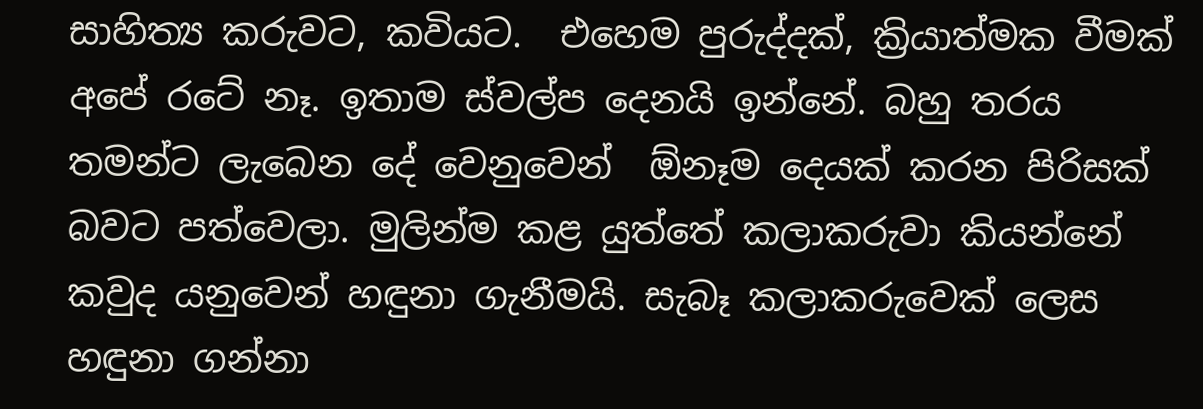සාහිත්‍ය කරුවට, කවියට.  එහෙම පුරුද්දක්, ක්‍රියාත්මක වීමක් අපේ රටේ නෑ. ඉතාම ස්වල්ප දෙනයි ඉන්නේ. බහු තරය තමන්ට ලැබෙන දේ වෙනුවෙන්  ඕනෑම දෙයක් කරන පිරිසක් බවට පත්වෙලා. මුලින්ම කළ යුත්තේ කලාකරුවා කියන්නේ කවුද යනුවෙන් හඳුනා ගැනීමයි. සැබෑ කලාකරුවෙක් ලෙස හඳුනා ගන්නා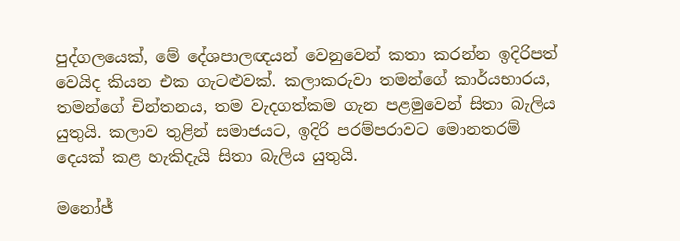පුද්ගලයෙක්, මේ දේශපාලඥයන් වෙනුවෙන් කතා කරන්න ඉදිරිපත් වෙයිද කියන එක ගැටළුවක්. කලාකරුවා තමන්ගේ කාර්යභාරය, තමන්ගේ චින්තනය, තම වැදගත්කම ගැන පළමුවෙන් සිතා බැලිය යුතුයි. කලාව තුළින් සමාජයට, ඉදිරි පරම්පරාවට මොනතරම් දෙයක් කළ හැකිදැයි සිතා බැලිය යුතුයි.

මනෝජ්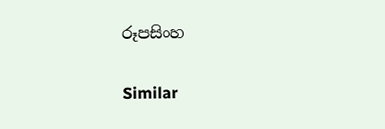රූපසිංහ

Similar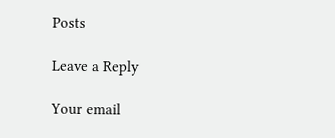Posts

Leave a Reply

Your email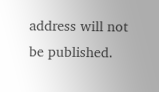address will not be published.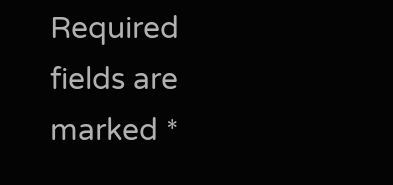Required fields are marked *